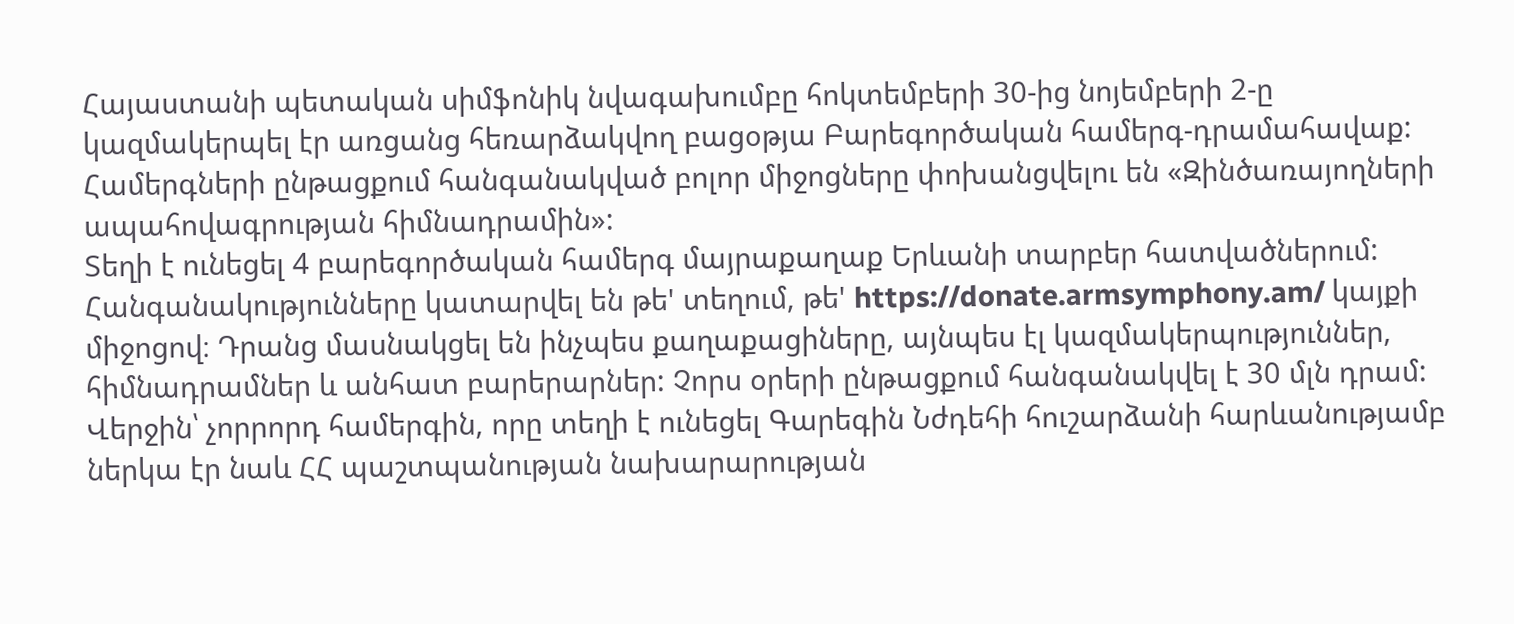Հայաստանի պետական սիմֆոնիկ նվագախումբը հոկտեմբերի 30-ից նոյեմբերի 2-ը կազմակերպել էր առցանց հեռարձակվող բացօթյա Բարեգործական համերգ-դրամահավաք: Համերգների ընթացքում հանգանակված բոլոր միջոցները փոխանցվելու են «Զինծառայողների ապահովագրության հիմնադրամին»:
Տեղի է ունեցել 4 բարեգործական համերգ մայրաքաղաք Երևանի տարբեր հատվածներում: Հանգանակությունները կատարվել են թե' տեղում, թե' https://donate.armsymphony.am/ կայքի միջոցով։ Դրանց մասնակցել են ինչպես քաղաքացիները, այնպես էլ կազմակերպություններ, հիմնադրամներ և անհատ բարերարներ: Չորս օրերի ընթացքում հանգանակվել է 30 մլն դրամ:
Վերջին՝ չորրորդ համերգին, որը տեղի է ունեցել Գարեգին Նժդեհի հուշարձանի հարևանությամբ ներկա էր նաև ՀՀ պաշտպանության նախարարության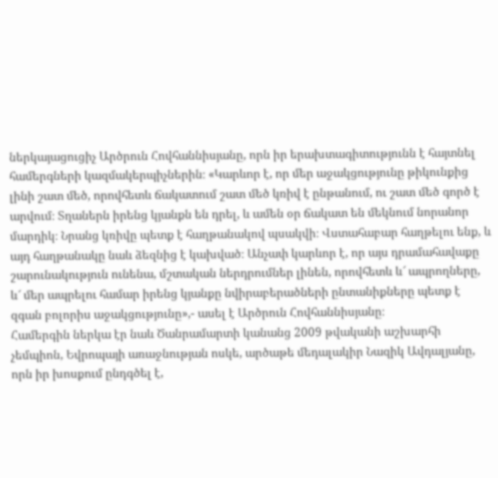ներկայացուցիչ Արծրուն Հովհաննիսյանը‚ որն իր երախտագիտությունն է հայտնել համերգների կազմակերպիչներին։ «Կարևոր է‚ որ մեր աջակցությունը թիկունքից լինի շատ մեծ‚ որովհետև ճակատում շատ մեծ կռիվ է ընթանում‚ ու շատ մեծ գործ է արվում։ Տղաներն իրենց կյանքն են դրել‚ և ամեն օր ճակատ են մեկնում նորանոր մարդիկ։ Նրանց կռիվը պետք է հաղթանակով պսակվի։ Վստահաբար հաղթելու ենք‚ և այդ հաղթանակը նաև ձեզնից է կախված։ Անչափ կարևոր է‚ որ այս դրամահավաքը շարունակություն ունենա‚ մշտական ներդրումներ լինեն‚ որովհետև և՜ ապրողները‚ և՜ մեր ապրելու համար իրենց կյանքը նվիրաբերածների ընտանիքները պետք է զգան բոլորիս աջակցությունը»‚- ասել է Արծրուն Հովհաննիսյանը։
Համերգին ներկա էր նաև Ծանրամարտի կանանց 2009 թվականի աշխարհի չեմպիոն, Եվրոպայի առաջնության ոսկե, արծաթե մեդալակիր Նազիկ Ավդալյանը, որն իր խոսքում ընդգծել է‚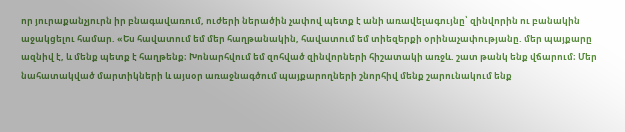որ յուրաքանչյուրն իր բնագավառում‚ ուժերի ներածին չափով պետք է անի առավելագույնը՝ զինվորին ու բանակին աջակցելու համար. «Ես հավատում եմ մեր հաղթանակին‚ հավատում եմ տիեզերքի օրինաչափությանը. մեր պայքարը ազնիվ է‚ և մենք պետք է հաղթենք։ Խոնարհվում եմ զոհված զինվորների հիշատակի առջև. շատ թանկ ենք վճարում։ Մեր նահատակված մարտիկների և այսօր առաջնագծում պայքարողների շնորհիվ մենք շարունակում ենք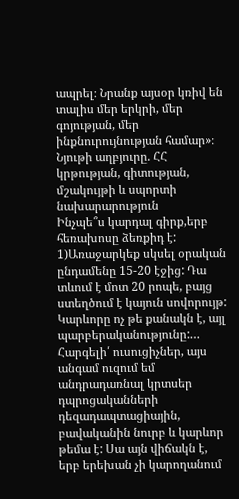ապրել։ Նրանք այսօր կռիվ են տալիս մեր երկրի‚ մեր գոյության‚ մեր ինքնուրույնության համար»։
Նյութի աղբյուրը. ՀՀ կրթության, գիտության, մշակույթի և սպորտի նախարարություն
Ինչպե՞ս կարդալ գիրք,երբ հեռախոսը ձեռքիդ է: 1)Առաջարկեք սկսել օրական ընդամենը 15-20 էջից: Դա տևում է մոտ 20 րոպե, բայց ստեղծում է կայուն սովորույթ: Կարևորը ոչ թե քանակն է, այլ պարբերականությունը:…
Հարգելի՛ ուսուցիչներ, այս անգամ ուզում եմ անդրադառնալ կրտսեր դպրոցականների դեզադապտացիային, բավականին նուրբ և կարևոր թեմա է: Սա այն վիճակն է, երբ երեխան չի կարողանում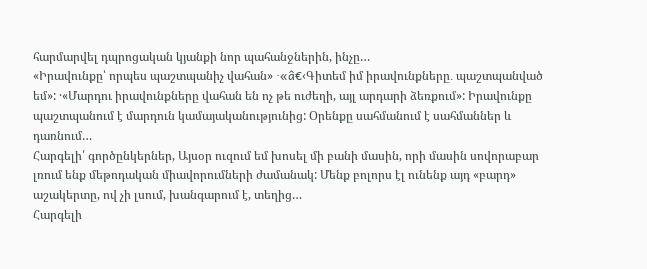հարմարվել դպրոցական կյանքի նոր պահանջներին, ինչը…
«Իրավունքը՝ որպես պաշտպանիչ վահան» ·«â€‹Գիտեմ իմ իրավունքները․ պաշտպանված եմ»: ·«Մարդու իրավունքները վահան են ոչ թե ուժեղի, այլ արդարի ձեռքում»: Իրավունքը պաշտպանում է մարդուն կամայականությունից: Օրենքը սահմանում է սահմաններ և դառնում…
Հարգելի՛ գործընկերներ, Այսօր ուզում եմ խոսել մի բանի մասին, որի մասին սովորաբար լռում ենք մեթոդական միավորումների ժամանակ: Մենք բոլորս էլ ունենք այդ «բարդ» աշակերտը, ով չի լսում, խանգարում է, տեղից…
Հարգելի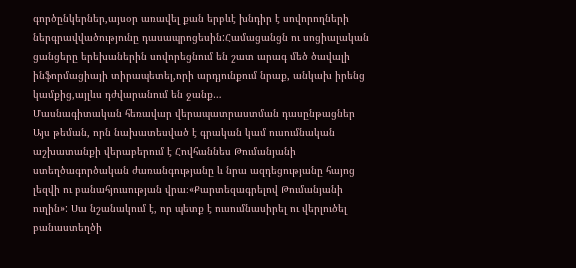գործընկերներ,այսօր առավել քան երբևէ խնդիր է սովորողների ներգրավվածությունը դասապրոցեսին:Համացանցն ու սոցիալական ցանցերը երեխաներին սովորեցնում են շատ արագ մեծ ծավալի ինֆորմացիայի տիրապետել,որի արդյունքում նրաք, անկախ իրենց կամքից,այլևս դժվարանում են ջանք…
Մասնագիտական հեռավար վերապատրաստման դասընթացներ
Այս թեման, որն նախատեսված է գրական կամ ուսումնական աշխատանքի վերաբերում է Հովհաննես Թումանյանի ստեղծագործական ժառանգությանը և նրա ազդեցությանը հայոց լեզվի ու բանահյուսության վրա։«Քարտեզագրելով Թումանյանի ուղին»: Սա նշանակում է, որ պետք է ուսումնասիրել ու վերլուծել բանաստեղծի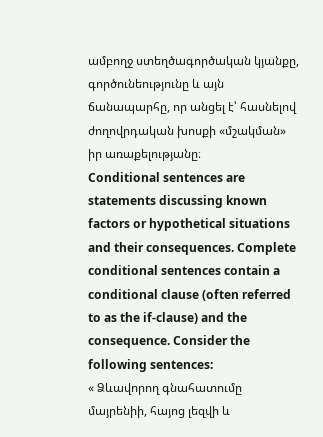ամբողջ ստեղծագործական կյանքը, գործունեությունը և այն ճանապարհը, որ անցել է՝ հասնելով ժողովրդական խոսքի «մշակման» իր առաքելությանը։
Conditional sentences are statements discussing known factors or hypothetical situations and their consequences. Complete conditional sentences contain a conditional clause (often referred to as the if-clause) and the consequence. Consider the following sentences:
« Ձևավորող գնահատումը մայրենիի, հայոց լեզվի և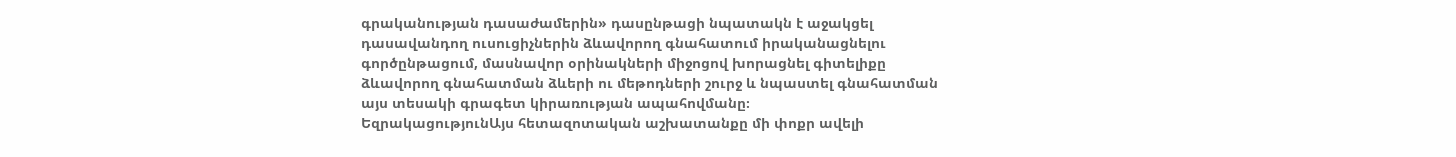գրականության դասաժամերին» դասընթացի նպատակն է աջակցել դասավանդող ուսուցիչներին ձևավորող գնահատում իրականացնելու գործընթացում, մասնավոր օրինակների միջոցով խորացնել գիտելիքը ձևավորող գնահատման ձևերի ու մեթոդների շուրջ և նպաստել գնահատման այս տեսակի գրագետ կիրառության ապահովմանը։
ԵզրակացությունԱյս հետազոտական աշխատանքը մի փոքր ավելի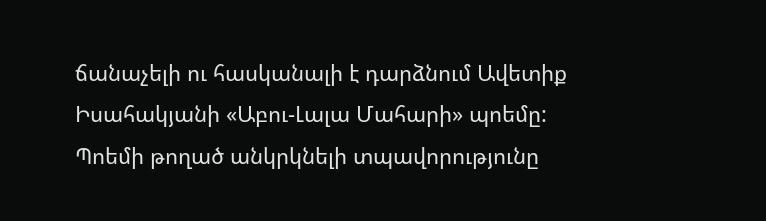ճանաչելի ու հասկանալի է դարձնում Ավետիք Իսահակյանի «Աբու-Լալա Մահարի» պոեմը: Պոեմի թողած անկրկնելի տպավորությունը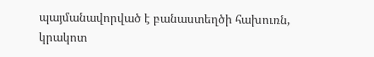պայմանավորված է բանաստեղծի հախուռն, կրակոտ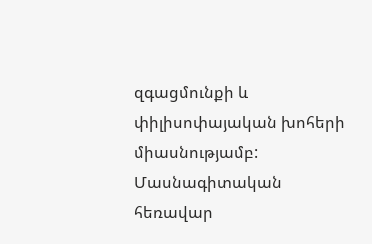զգացմունքի և փիլիսոփայական խոհերի միասնությամբ:
Մասնագիտական հեռավար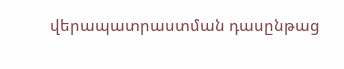վերապատրաստման դասընթաց